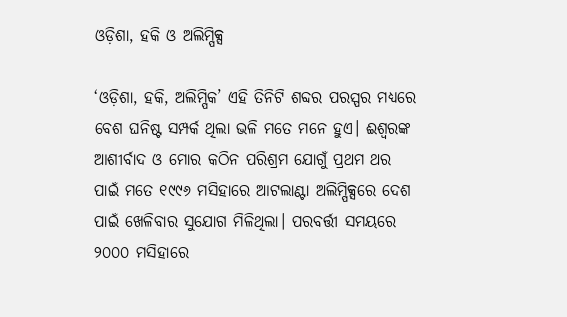ଓଡ଼ିଶା, ହକି ଓ ଅଲିମ୍ପିକ୍ସ

‘ଓଡ଼ିଶା, ହକି, ଅଲିମ୍ପିକ’ ଏହି ତିନିଟି ଶବ୍ଦର ପରସ୍ପର ମଧ୍ୟରେ ବେଶ ଘନିଷ୍ଟ ସମ୍ପର୍କ ଥିଲା ଭଳି ମତେ ମନେ ହୁଏ। ଈଶ୍ୱରଙ୍କ ଆଶୀର୍ବାଦ ଓ ମୋର କଠିନ ପରିଶ୍ରମ ଯୋଗୁଁ ପ୍ରଥମ ଥର ପାଇଁ ମତେ ୧୯୯୬ ମସିହାରେ ଆଟଲାଣ୍ଟା ଅଲିମ୍ପିକ୍ସରେ ଦେଶ ପାଇଁ ଖେଳିବାର ସୁଯୋଗ ମିଳିଥିଲା। ପରବର୍ତ୍ତୀ ସମୟରେ ୨୦୦୦ ମସିହାରେ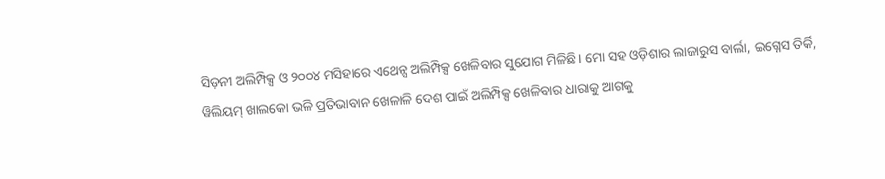ସିଡ଼ନୀ ଅଲିମ୍ପିକ୍ସ ଓ ୨୦୦୪ ମସିହାରେ ଏଥେନ୍ସ ଅଲିମ୍ପିକ୍ସ ଖେଳିବାର ସୁଯୋଗ ମିଳିଛି। ମୋ ସହ ଓଡ଼ିଶାର ଲାଜାରୁସ ବାର୍ଲା, ଇଗ୍ନେସ ତିର୍କି, ୱିଲିୟମ୍ ଖାଲକୋ ଭଳି ପ୍ରତିଭାବାନ ଖେଳାଳି ଦେଶ ପାଇଁ ଅଲିମ୍ପିକ୍ସ ଖେଳିବାର ଧାରାକୁ ଆଗକୁ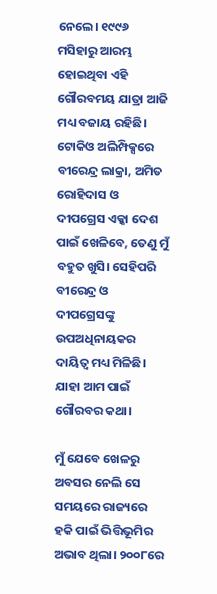ନେଲେ। ୧୯୯୬ ମସିହାରୁ ଆରମ୍ଭ ହୋଇଥିବା ଏହି ଗୌରବମୟ ଯାତ୍ରା ଆଜି ମଧ୍ୟ ବଜାୟ ରହିଛି। ଟୋକିଓ ଅଲିମ୍ପିକ୍ସରେ ବୀରେନ୍ଦ୍ର ଲାକ୍ରା, ଅମିତ ରୋହିଦାସ ଓ ଦୀପଗ୍ରେସ ଏକ୍କା ଦେଶ ପାଇଁ ଖେଳିବେ, ତେଣୁ ମୁଁ ବହୁତ ଖୁସି। ସେହିପରି ବୀରେନ୍ଦ୍ର ଓ ଦୀପଗ୍ରେସଙ୍କୁ ଉପଅଧିନାୟକର ଦାୟିତ୍ୱ ମଧ୍ୟ ମିଳିଛି। ଯାହା ଆମ ପାଇଁ ଗୌରବର କଥା।

ମୁଁ ଯେବେ ଖେଳରୁ ଅବସର ନେଲି ସେ ସମୟରେ ରାଜ୍ୟରେ ହକି ପାଇଁ ଭିତ୍ତିଭୂମିର ଅଭାବ ଥିଲା। ୨୦୦୮ରେ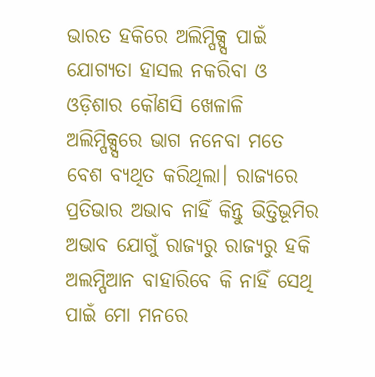ଭାରତ ହକିରେ ଅଲିମ୍ପିକ୍ସ୍ସ ପାଇଁ ଯୋଗ୍ୟତା ହାସଲ ନକରିବା ଓ ଓଡ଼ିଶାର କୌଣସି ଖେଳାଳି ଅଲିମ୍ପିକ୍ସ୍ସରେ ଭାଗ ନନେବା ମତେ ବେଶ ବ୍ୟଥିତ କରିଥିଲା। ରାଜ୍ୟରେ ପ୍ରତିଭାର ଅଭାବ ନାହିଁ କିନ୍ତୁ ଭିତ୍ତିଭୂମିର ଅଭାବ ଯୋଗୁଁ ରାଜ୍ୟରୁ ରାଜ୍ୟରୁ ହକି ଅଲମ୍ପିଆନ ବାହାରିବେ କି ନାହିଁ ସେଥି ପାଇଁ ମୋ ମନରେ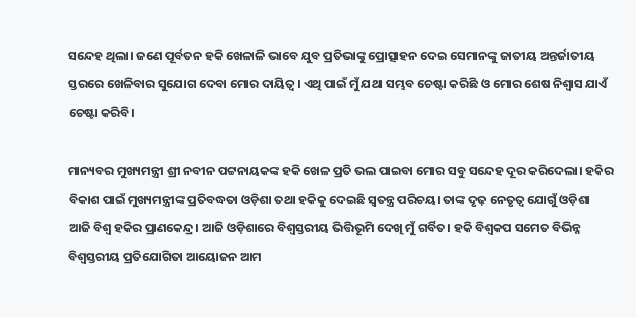ସନ୍ଦେହ ଥିଲା। ଜଣେ ପୂର୍ବତନ ହକି ଖେଳାଳି ଭାବେ ଯୁବ ପ୍ରତିଭାଙ୍କୁ ପ୍ରୋତ୍ସାହନ ଦେଇ ସେମାନଙ୍କୁ ଜାତୀୟ ଅନ୍ତର୍ଜାତୀୟ ସ୍ତରରେ ଖେଳିବାର ସୁଯୋଗ ଦେବା ମୋର ଦାୟିତ୍ୱ। ଏଥି ପାଇଁ ମୁଁ ଯଥା ସମ୍ଭବ ଚେଷ୍ଟା କରିଛି ଓ ମୋର ଶେଷ ନିଶ୍ୱାସ ଯାଏଁ ଚେଷ୍ଟା କରିବି।

ମାନ୍ୟବର ମୁଖ୍ୟମନ୍ତ୍ରୀ ଶ୍ରୀ ନବୀନ ପଟ୍ଟନାୟକଙ୍କ ହକି ଖେଳ ପ୍ରତି ଭଲ ପାଇବା ମୋର ସବୁ ସନ୍ଦେହ ଦୂର କରିଦେଲା। ହକିର ବିକାଶ ପାଇଁ ମୁଖ୍ୟମନ୍ତ୍ରୀଙ୍କ ପ୍ରତିବଦ୍ଧତା ଓଡ଼ିଶା ତଥା ହକିକୁ ଦେଇଛି ସ୍ୱତନ୍ତ୍ର ପରିଚୟ। ତାଙ୍କ ଦୃଢ଼ ନେତୃତ୍ୱ ଯୋଗୁଁ ଓଡ଼ିଶା ଆଜି ବିଶ୍ୱ ହକିର ପ୍ରାଣକେନ୍ଦ୍ର। ଆଜି ଓଡ଼ିଶାରେ ବିଶ୍ୱସ୍ତରୀୟ ଭିତ୍ତିଭୂମି ଦେଖି ମୁଁ ଗର୍ବିତ। ହକି ବିଶ୍ୱକପ ସମେତ ବିଭିନ୍ନ ବିଶ୍ୱସ୍ତରୀୟ ପ୍ରତିଯୋଗିତା ଆୟୋଜନ ଆମ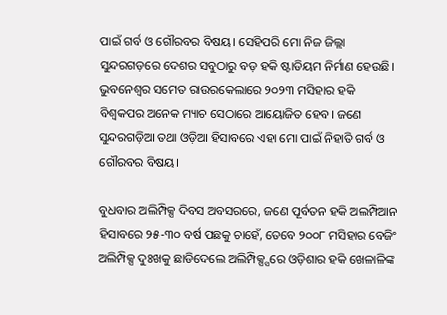ପାଇଁ ଗର୍ବ ଓ ଗୌରବର ବିଷୟ। ସେହିପରି ମୋ ନିଜ ଜିଲ୍ଲା ସୁନ୍ଦରଗଡ଼ରେ ଦେଶର ସବୁଠାରୁ ବଡ଼ ହକି ଷ୍ଟାଡିୟମ ନିର୍ମାଣ ହେଉଛି। ଭୁବନେଶ୍ୱର ସମେତ ରାଉରକେଲାରେ ୨୦୨୩ ମସିହାର ହକି ବିଶ୍ୱକପର ଅନେକ ମ୍ୟାଚ ସେଠାରେ ଆୟୋଜିତ ହେବ। ଜଣେ ସୁନ୍ଦରଗଡ଼ିଆ ତଥା ଓଡ଼ିଆ ହିସାବରେ ଏହା ମୋ ପାଇଁ ନିହାତି ଗର୍ବ ଓ ଗୌରବର ବିଷୟ।

ବୁଧବାର ଅଲିମ୍ପିକ୍ସ ଦିବସ ଅବସରରେ, ଜଣେ ପୂର୍ବତନ ହକି ଅଲମ୍ପିଆନ ହିସାବରେ ୨୫-୩୦ ବର୍ଷ ପଛକୁ ଚାହେଁ, ତେବେ ୨୦୦୮ ମସିହାର ବେଜିଂ ଅଲିମ୍ପିକ୍ସ ଦୁଃଖକୁ ଛାଡିଦେଲେ ଅଲିମ୍ପିକ୍ସ୍ସରେ ଓଡ଼ିଶାର ହକି ଖେଳାଳିଙ୍କ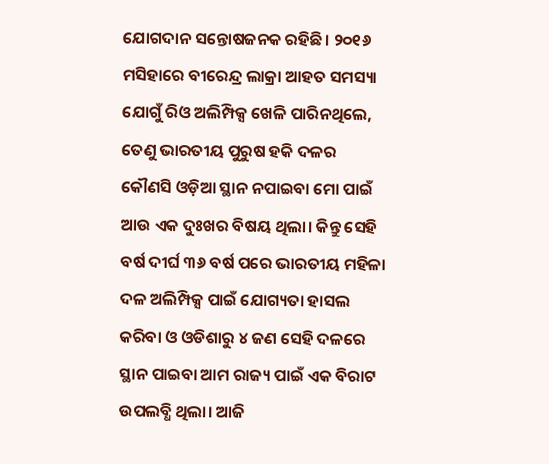ଯୋଗଦାନ ସନ୍ତୋଷଜନକ ରହିଛି। ୨୦୧୬ ମସିହାରେ ବୀରେନ୍ଦ୍ର ଲାକ୍ରା ଆହତ ସମସ୍ୟା ଯୋଗୁଁ ରିଓ ଅଲିମ୍ପିକ୍ସ ଖେଳି ପାରିନଥିଲେ, ତେଣୁ ଭାରତୀୟ ପୁରୁଷ ହକି ଦଳର କୌଣସି ଓଡ଼ିଆ ସ୍ଥାନ ନପାଇବା ମୋ ପାଇଁ ଆଉ ଏକ ଦୁଃଖର ବିଷୟ ଥିଲା। କିନ୍ତୁ ସେହି ବର୍ଷ ଦୀର୍ଘ ୩୬ ବର୍ଷ ପରେ ଭାରତୀୟ ମହିଳା ଦଳ ଅଲିମ୍ପିକ୍ସ ପାଇଁ ଯୋଗ୍ୟତା ହାସଲ କରିବା ଓ ଓଡିଶାରୁ ୪ ଜଣ ସେହି ଦଳରେ ସ୍ଥାନ ପାଇବା ଆମ ରାଜ୍ୟ ପାଇଁ ଏକ ବିରାଟ ଉପଲବ୍ଧି ଥିଲା। ଆଜି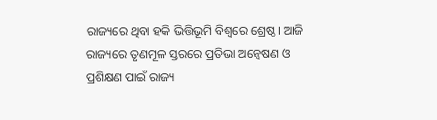ରାଜ୍ୟରେ ଥିବା ହକି ଭିତ୍ତିଭୂମି ବିଶ୍ୱରେ ଶ୍ରେଷ୍ଠ। ଆଜି ରାଜ୍ୟରେ ତୃଣମୂଳ ସ୍ତରରେ ପ୍ରତିଭା ଅନ୍ୱେଷଣ ଓ ପ୍ରଶିକ୍ଷଣ ପାଇଁ ରାଜ୍ୟ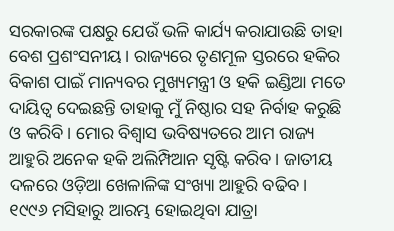ସରକାରଙ୍କ ପକ୍ଷରୁ ଯେଉଁ ଭଳି କାର୍ଯ୍ୟ କରାଯାଉଛି ତାହା ବେଶ ପ୍ରଶଂସନୀୟ। ରାଜ୍ୟରେ ତୃଣମୂଳ ସ୍ତରରେ ହକିର ବିକାଶ ପାଇଁ ମାନ୍ୟବର ମୁଖ୍ୟମନ୍ତ୍ରୀ ଓ ହକି ଇଣ୍ଡିଆ ମତେ ଦାୟିତ୍ୱ ଦେଇଛନ୍ତି ତାହାକୁ ମୁଁ ନିଷ୍ଠାର ସହ ନିର୍ବାହ କରୁଛି ଓ କରିବି। ମୋର ବିଶ୍ୱାସ ଭବିଷ୍ୟତରେ ଆମ ରାଜ୍ୟ ଆହୁରି ଅନେକ ହକି ଅଲିମ୍ପିଆନ ସୃଷ୍ଟି କରିବ। ଜାତୀୟ ଦଳରେ ଓଡ଼ିଆ ଖେଳାଳିଙ୍କ ସଂଖ୍ୟା ଆହୁରି ବଢିବ। ୧୯୯୬ ମସିହାରୁ ଆରମ୍ଭ ହୋଇଥିବା ଯାତ୍ରା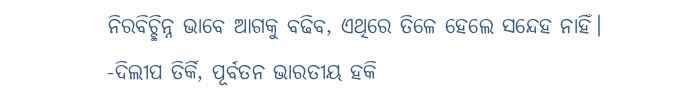ନିରବିଚ୍ଛିନ୍ନ ଭାବେ ଆଗକୁ ବଢିବ, ଏଥିରେ ତିଳେ ହେଲେ ସନ୍ଦେହ ନାହିଁ।
-ଦିଲୀପ ତିର୍କି, ପୂର୍ବତନ ଭାରତୀୟ ହକି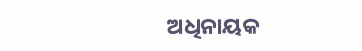ଅଧିନାୟକ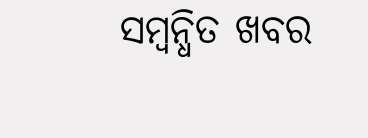ସମ୍ବନ୍ଧିତ ଖବର